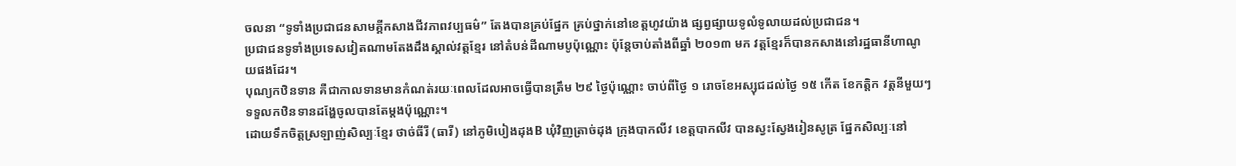ចលនា “ទូទាំងប្រជាជនសាមគ្គីកសាងជីវភាពវប្បធម៌” តែងបានគ្រប់ផ្នែក គ្រប់ថ្នាក់នៅខេត្តហូវយ៉ាង ផ្សព្វផ្សាយទូលំទូលាយដល់ប្រជាជន។
ប្រជាជនទូទាំងប្រទេសវៀតណាមតែងដឹងស្គាល់វត្តខ្មែរ នៅតំបន់ដីណាមបូប៉ុណ្ណោះ ប៉ុន្តែចាប់តាំងពីឆ្នាំ ២០១៣ មក វត្តខ្មែរក៏បានកសាងនៅរដ្ឋធានីហាណូយផងដែរ។
បុណ្យកឋិនទាន គឺជាកាលទានមានកំណត់រយៈពេលដែលអាចធ្វើបានត្រឹម ២៩ ថ្ងៃប៉ុណ្ណោះ ចាប់ពីថ្ងៃ ១ រោចខែអស្សុជដល់ថ្ងៃ ១៥ កើត ខែកត្តិក វត្តនីមួយៗទទួលកឋិនទានដង្ហែចូលបានតែម្ដងប៉ុណ្ណោះ។
ដោយទឹកចិត្តស្រឡាញ់សិល្បៈខ្មែរ ថាច់ធីរី (ធារី) នៅភូមិបៀងដុងB ឃុំវិញត្រាច់ដុង ក្រុងបាកលីវ ខេត្តបាកលីវ បានស្វះស្វែងរៀនសូត្រ ផ្នែកសិល្បៈនៅ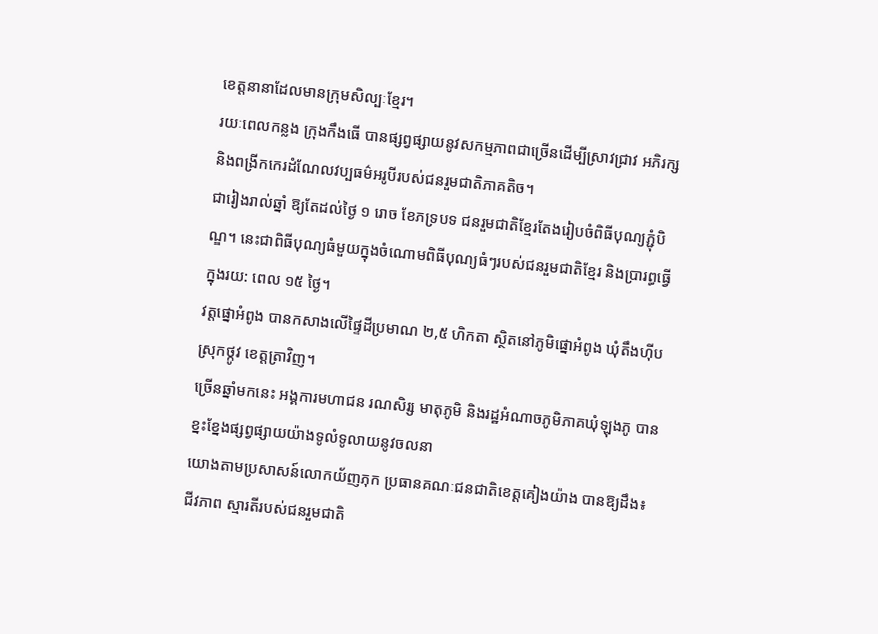ខេត្តនានាដែលមានក្រុមសិល្បៈខ្មែរ។
រយៈពេលកន្លង ក្រុងកឹងធើ បានផ្សព្វផ្សាយនូវសកម្មភាពជាច្រើនដើម្បីស្រាវជ្រាវ អភិរក្សនិងពង្រីកកេរដំណែលវប្បធម៌អរូបីរបស់ជនរួមជាតិភាគតិច។
ជារៀងរាល់ឆ្នាំ ឱ្យតែដល់ថ្ងៃ ១ រោច ខែភទ្របទ ជនរួមជាតិខ្មែរតែងរៀបចំពិធីបុណ្យភ្ជុំបិណ្ឌ។ នេះជាពិធីបុណ្យធំមួយក្នុងចំណោមពិធីបុណ្យធំៗរបស់ជនរួមជាតិខ្មែរ និងប្រារព្ធធ្វើក្នុងរយ: ពេល ១៥ ថ្ងៃ។
វត្តផ្នោអំពូង បានកសាងលើផ្ទៃដីប្រមាណ ២,៥ ហិកតា ស្ថិតនៅភូមិផ្នោអំពូង ឃុំតឹងហ៊ីប ស្រុកថ្កូវ ខេត្តត្រាវិញ។
ច្រើនឆ្នាំមកនេះ អង្គការមហាជន រណសិរ្ស មាតុភូមិ និងរដ្ឋអំណាចភូមិភាគឃុំឡុងភូ បានខ្នះខ្នែងផ្សព្វផ្សាយយ៉ាងទូលំទូលាយនូវចលនា
យោងតាមប្រសាសន៍លោកយ័ញភុក ប្រធានគណៈជនជាតិខេត្តគៀងយ៉ាង បានឱ្យដឹង៖ ជីវភាព ស្មារតីរបស់ជនរួមជាតិ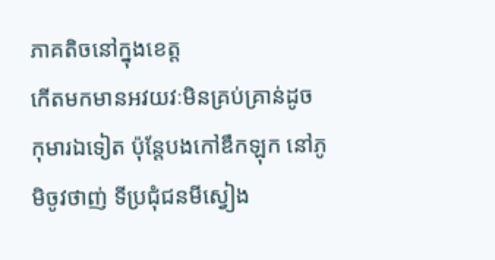ភាគតិចនៅក្នុងខេត្ត
កើតមកមានអវយវៈមិនគ្រប់គ្រាន់ដូចកុមារឯទៀត ប៉ុន្តែបងកៅឌឹកឡុក នៅភូមិចូវថាញ់ ទីប្រជុំជនមីស្វៀង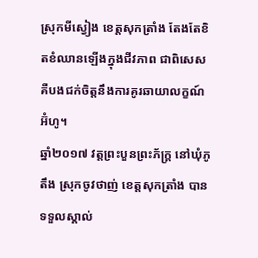ស្រុកមីស្វៀង ខេត្តសុកត្រាំង តែងតែខិតខំឈានឡើងក្នុងជីវភាព ជាពិសេសគឺបងជក់ចិត្តនឹងការគូរឆាយាលក្ខណ៍អ៊ំហូ។
ឆ្នាំ២០១៧ វត្តព្រះបួនព្រះភ័ក្រ្ត នៅឃុំភូតឹង ស្រុកចូវថាញ់ ខេត្តសុកត្រាំង បានទទួលស្គាល់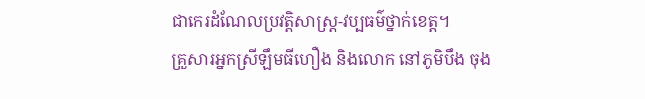ជាកេរដំណែលប្រវត្តិសាស្រ្ត-វប្បធម៌ថ្នាក់ខេត្ត។
គ្រួសារអ្នកស្រីឡឹមធីហឿង និងលោក នៅភូមិបឹង ចុង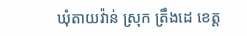ឃុំតាយវ៉ាន់ ស្រុក ត្រឹងដេ ខេត្ត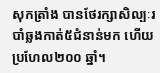សុកត្រាំង បានថែរក្សាសិល្បៈរបាំឆ្លងកាត់៥ជំនាន់មក ហើយ ប្រហែល២០០ ឆ្នាំ។